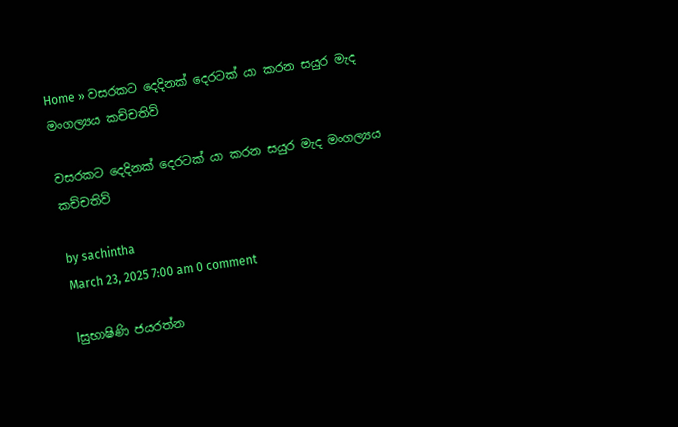Home » වසරකට දෙදිනක් දෙරටක් යා කරන සයුර මැද මංගල්‍යය කච්චතිව්

වසරකට දෙදිනක් දෙරටක් යා කරන සයුර මැද මංගල්‍යය කච්චතිව්

by sachintha
March 23, 2025 7:00 am 0 comment

lසුභාෂිණි ජයරත්න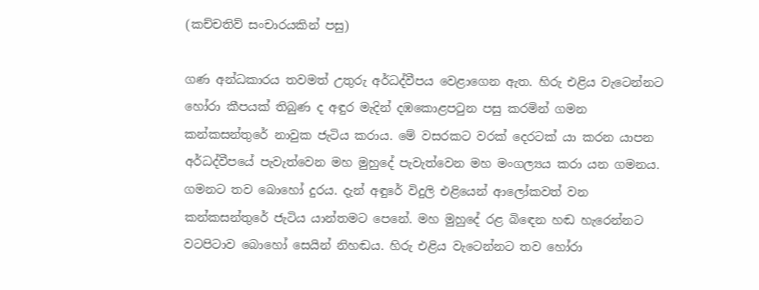(කච්චතිව් සංචාරයකින් පසු)

ගණ අන්ධකාරය තවමත් උතුරු අර්ධද්වීපය වෙළාගෙන ඇත. හිරු එළිය වැටෙන්නට හෝරා කීපයක් තිබුණ ද අඳුර මැදින් දඹකොළපටුන පසු කරමින් ගමන කන්කසන්තුරේ නාවුක ජැටිය කරාය. මේ වසරකට වරක් දෙරටක් යා කරන යාපන අර්ධද්වීපයේ පැවැත්වෙන මහ මුහුදේ පැවැත්වෙන මහ මංගල්‍යය කරා යන ගමනය. ගමනට තව බොහෝ දුරය. දැන් අඳුරේ විදුලි එළියෙන් ආලෝකවත් වන කන්කසන්තුරේ ජැටිය යාන්තමට පෙනේ. මහ මුහුදේ රළ බිඳෙන හඬ හැරෙන්නට වටපිටාව බොහෝ සෙයින් නිහඬය. හිරු එළිය වැටෙන්නට තව හෝරා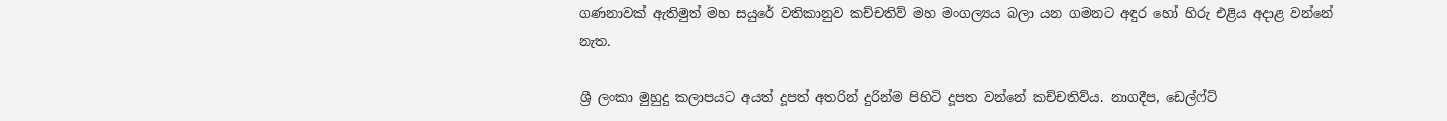ගණනාවක් ඇතිමුත් මහ සයුරේ වතිකානුව කච්චතිව් මහ මංගල්‍යය බලා යන ගමනට අඳුර හෝ හිරු එළිය අදාළ වන්නේ නැත.

ශ්‍රී ලංකා මුහුදු කලාපයට අයත් දූපත් අතරින් දුරින්ම පිහිටි දූපත වන්නේ කච්චතිව්ය. නාගදීප, ඩෙල්ෆ්ට්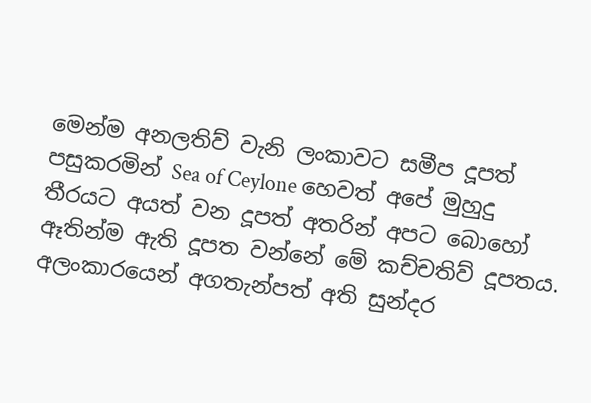මෙන්ම අනලතිව් වැනි ලංකාවට සමීප දූපත් පසුකරමින් Sea of Ceylone හෙවත් අපේ මුහුදු තීරයට අයත් වන දූපත් අතරින් අපට බොහෝ ඈතින්ම ඇති දූපත වන්නේ මේ කච්චතිව් දූපතය. අලංකාරයෙන් අගතැන්පත් අති සුන්දර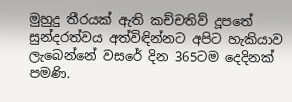මුහුදු තීරයක් ඇති කච්චතිව් දූපතේ සුන්දරත්වය අත්විඳින්නට අපිට හැකියාව ලැබෙන්නේ වසරේ දින 365ටම දෙදිනක් පමණි.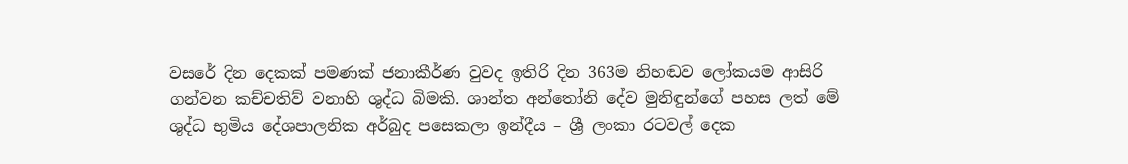වසරේ දින දෙකක් පමණක් ජනාකීර්ණ වුවද ඉතිරි දින 363ම නිහඬව ලෝකයම ආසිරි ගන්වන කච්චතිව් වනාහි ශුද්ධ බිමකි. ශාන්ත අන්තෝනි දේව මුනිඳුන්ගේ පහස ලත් මේ ශුද්ධ භුමිය දේශපාලනික අර්බුද පසෙකලා ඉන්දීය – ශ්‍රී ලංකා රටවල් දෙක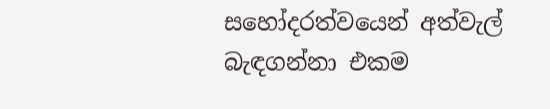සහෝදරත්වයෙන් අත්වැල් බැඳගන්නා එකම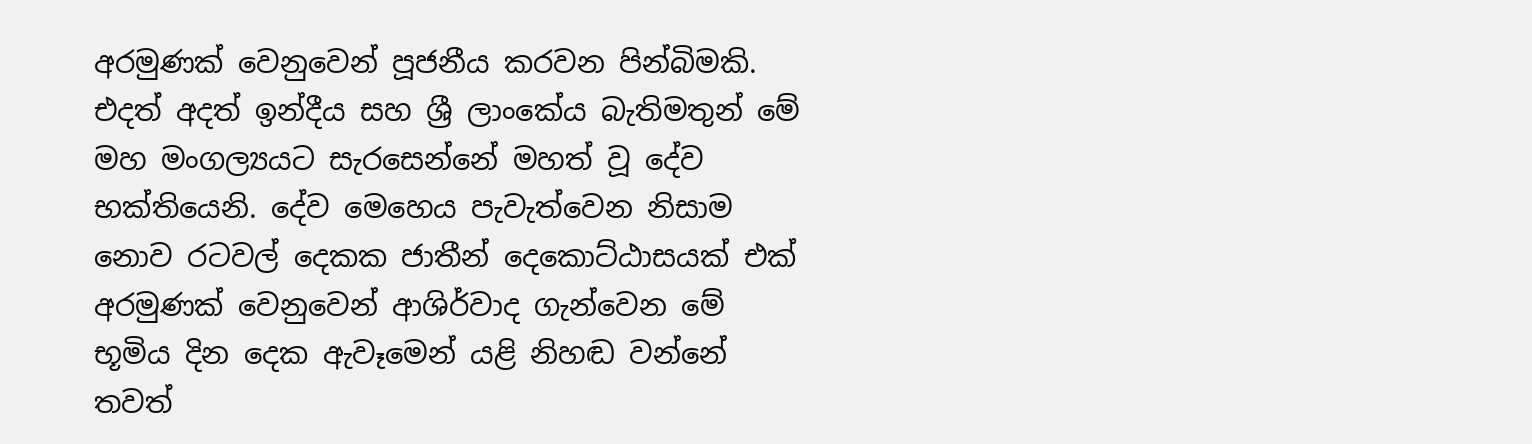අරමුණක් වෙනුවෙන් පූජනීය කරවන පින්බිමකි. එදත් අදත් ඉන්දීය සහ ශ්‍රී ලාංකේය බැතිමතුන් මේ මහ මංගල්‍යයට සැරසෙන්නේ මහත් වූ දේව භක්තියෙනි. දේව මෙහෙය පැවැත්වෙන නිසාම නොව රටවල් දෙකක ජාතීන් දෙකොට්ඨාසයක් එක් අරමුණක් වෙනුවෙන් ආශිර්වාද ගැන්වෙන මේ භූමිය දින දෙක ඇවෑමෙන් යළි නිහඬ වන්නේ තවත්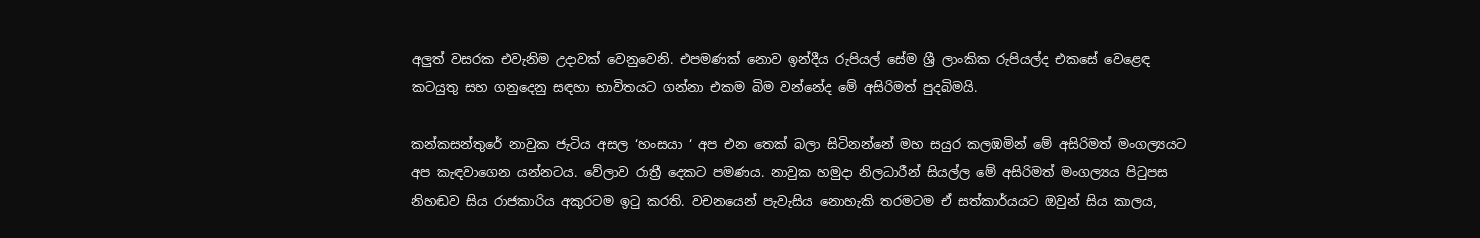අලුත් වසරක එවැනිම උදාවක් වෙනුවෙනි. එපමණක් නොව ඉන්දීය රුපියල් සේම ශ්‍රී ලාංකික රුපියල්ද එකසේ වෙළෙඳ කටයුතු සහ ගනුදෙනු සඳහා භාවිතයට ගන්නා එකම බිම වන්නේද මේ අසිරිමත් පුදබිමයි.

කන්කසන්තුරේ නාවුක ජැටිය අසල ‘හංසයා ‘ අප එන තෙක් බලා සිටිනන්නේ මහ සයුර කලඹමින් මේ අසිරිමත් මංගල්‍යයට අප කැඳවාගෙන යන්නටය. වේලාව රාත්‍රී දෙකට පමණය. නාවුක හමුදා නිලධාරීන් සියල්ල මේ අසිරිමත් මංගල්‍යය පිටුපස නිහඬව සිය රාජකාරිය අකුරටම ඉටු කරති. වචනයෙන් පැවැසිය නොහැකි තරමටම ඒ සත්කාර්යයට ඔවුන් සිය කාලය,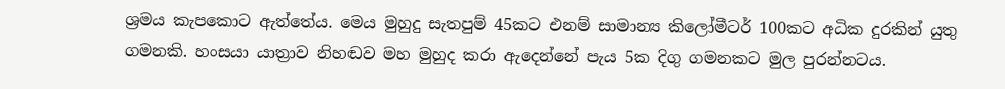ශ්‍රමය කැපකොට ඇත්තේය. මෙය මුහුදු සැතපුම් 45කට එනම් සාමාන්‍ය කිලෝමීටර් 100කට අධික දුරකින් යුතු ගමනකි. හංසයා යාත්‍රාව නිහඬව මහ මුහුද කරා ඇදෙන්නේ පැය 5ක දිගු ගමනකට මුල පුරන්නටය.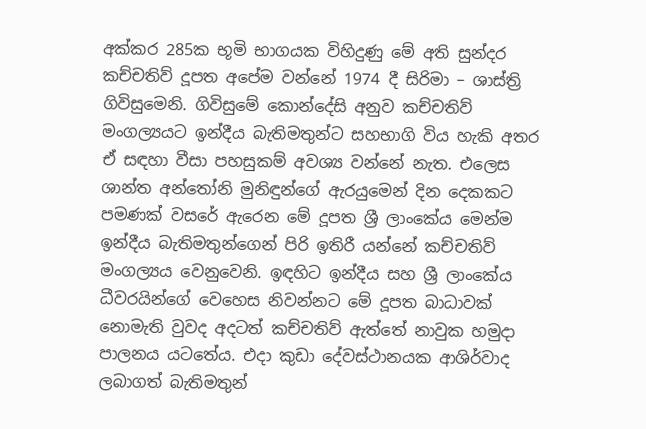අක්කර 285ක භූමි භාගයක විහිදුණු මේ අති සුන්දර කච්චතිව් දූපත අපේම වන්නේ 1974 දී සිරිමා – ශාස්ත්‍රි ගිවිසුමෙනි. ගිවිසුමේ කොන්දේසි අනුව කච්චතිව් මංගල්‍යයට ඉන්දීය බැතිමතුන්ට සහභාගි විය හැකි අතර ඒ සඳහා වීසා පහසුකම් අවශ්‍ය වන්නේ නැත. එලෙස ශාන්ත අන්තෝනි මුනිඳුන්ගේ ඇරයුමෙන් දින දෙකකට පමණක් වසරේ ඇරෙන මේ දූපත ශ්‍රී ලාංකේය මෙන්ම ඉන්දීය බැතිමතුන්ගෙන් පිරි ඉතිරී යන්නේ කච්චතිව් මංගල්‍යය වෙනුවෙනි. ඉඳහිට ඉන්දීය සහ ශ්‍රී ලාංකේය ධීවරයින්ගේ වෙහෙස නිවන්නට මේ දූපත බාධාවක් නොමැති වුවද අදටත් කච්චතිව් ඇත්තේ නාවුක හමුදා පාලනය යටතේය. එදා කුඩා දේවස්ථානයක ආශිර්වාද ලබාගත් බැතිමතුන්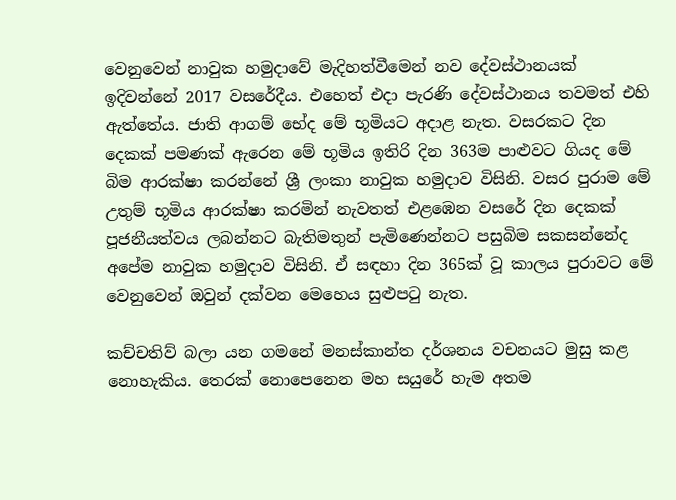වෙනුවෙන් නාවුක හමුදාවේ මැදිහත්වීමෙන් නව දේවස්ථානයක් ඉදිවන්නේ 2017 වසරේදීය. එහෙත් එදා පැරණි දේවස්ථානය තවමත් එහි ඇත්තේය. ජාති ආගම් භේද මේ භූමියට අදාළ නැත. වසරකට දින දෙකක් පමණක් ඇරෙන මේ භූමිය ඉතිරි දින 363ම පාළුවට ගියද මේ බිම ආරක්ෂා කරන්නේ ශ්‍රී ලංකා නාවුක හමුදාව විසිනි. වසර පුරාම මේ උතුම් භූමිය ආරක්ෂා කරමින් නැවතත් එළඹෙන වසරේ දින දෙකක් පූජනීයත්වය ලබන්නට බැතිමතුන් පැමිණෙන්නට පසුබිම සකසන්නේද අපේම නාවුක හමුදාව විසිනි. ඒ සඳහා දින 365ක් වූ කාලය පුරාවට මේ වෙනුවෙන් ඔවුන් දක්වන මෙහෙය සුළුපටු නැත.

කච්චතිව් බලා යන ගමනේ මනස්කාන්ත දර්ශනය වචනයට මුසු කළ නොහැකිය. තෙරක් නොපෙනෙන මහ සයුරේ හැම අතම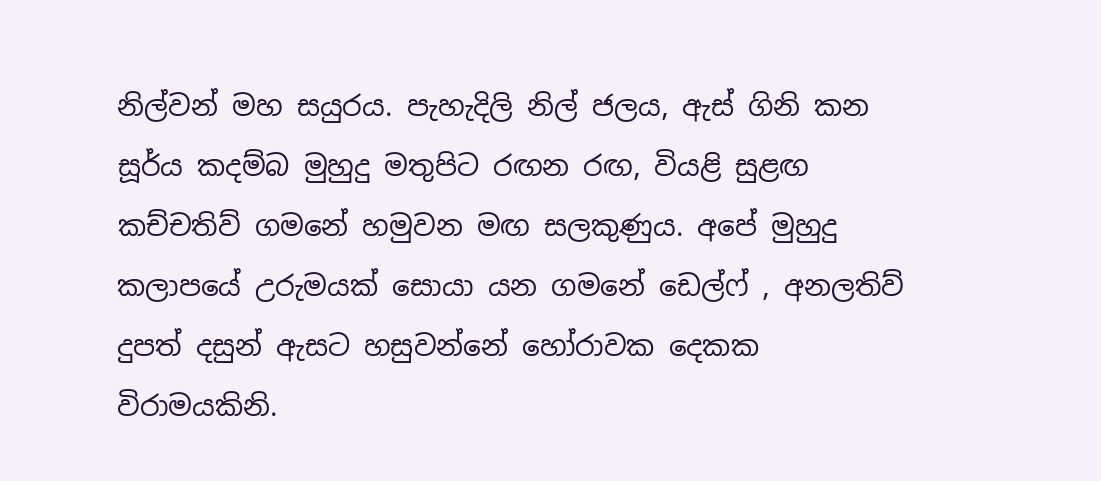නිල්වන් මහ සයුරය. පැහැදිලි නිල් ජලය, ඇස් ගිනි කන සූර්ය කදම්බ මුහුදු මතුපිට රඟන රඟ, වියළි සුළඟ කච්චතිව් ගමනේ හමුවන මඟ සලකුණුය. අපේ මුහුදු කලාපයේ උරුමයක් සොයා යන ගමනේ ඩෙල්ෆ් , අනලතිව් දුපත් දසුන් ඇසට හසුවන්නේ හෝරාවක දෙකක විරාමයකිනි.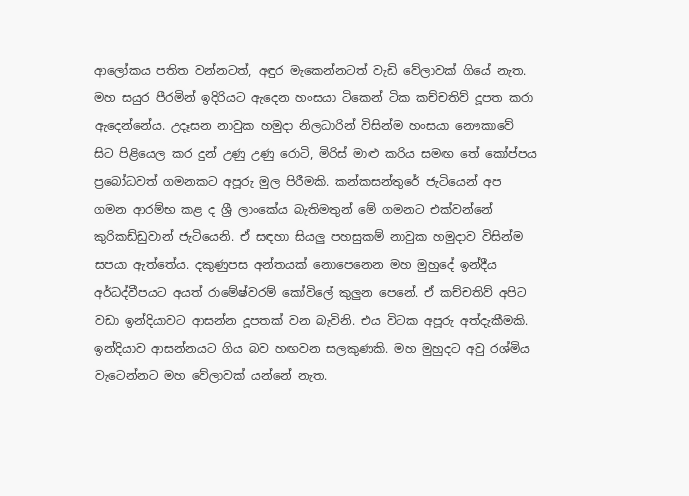ආලෝකය පතිත වන්නටත්, අඳුර මැකෙන්නටත් වැඩි වේලාවක් ගියේ නැත. මහ සයුර පීරමින් ඉදිරියට ඇදෙන හංසයා ටිකෙන් ටික කච්චතිව් දූපත කරා ඇදෙන්නේය. උදෑසන නාවුක හමුදා නිලධාරින් විසින්ම හංසයා නෞකාවේ සිට පිළියෙල කර දුන් උණු උණු රොටි, මිරිස් මාළු කරිය සමඟ තේ කෝප්පය ප්‍රබෝධවත් ගමනකට අපූරු මුල පිරීමකි. කන්කසන්තුරේ ජැටියෙන් අප ගමන ආරම්භ කළ ද ශ්‍රී ලාංකේය බැතිමතුන් මේ ගමනට එක්වන්නේ කුරිකඩ්ඩුවාන් ජැටියෙනි. ඒ සඳහා සියලු පහසුකම් නාවුක හමුදාව විසින්ම සපයා ඇත්තේය. දකුණුපස අන්තයක් නොපෙනෙන මහ මුහුදේ ඉන්දීය අර්ධද්වීපයට අයත් රාමේෂ්වරම් කෝවිලේ කුලුන පෙනේ. ඒ කච්චතිව් අපිට වඩා ඉන්දියාවට ආසන්න දූපතක් වන බැවිනි. එය විටක අපූරු අත්දැකීමකි. ඉන්දියාව ආසන්නයට ගිය බව හඟවන සලකුණකි. මහ මුහුදට අවු රශ්මිය වැටෙන්නට මහ වේලාවක් යන්නේ නැත.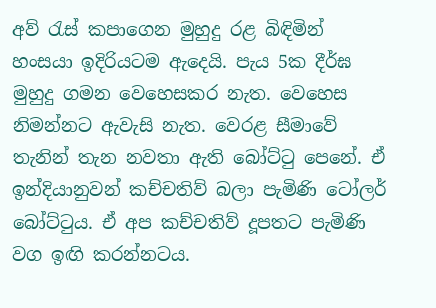අව් රැස් කපාගෙන මුහුදු රළ බිඳිමින් හංසයා ඉදිරියටම ඇදෙයි. පැය 5ක දීර්ඝ මුහුදු ගමන වෙහෙසකර නැත. වෙහෙස නිමන්නට ඇවැසි නැත. වෙරළ සීමාවේ තැනින් තැන නවතා ඇති බෝට්ටු පෙනේ. ඒ ඉන්දියානුවන් කච්චතිව් බලා පැමිණි ටෝලර් බෝට්ටුය. ඒ අප කච්චතිව් දූපතට පැමිණි වග ඉඟි කරන්නටය.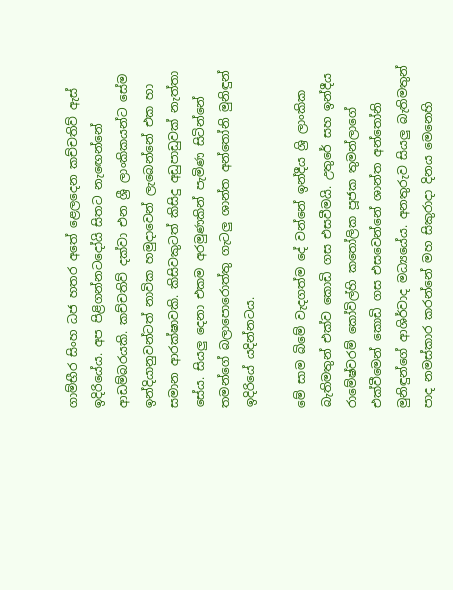ගාම්භීර සිංහ ධජ හතර අතේ ළෙලදෙන කච්චතිව් ඇස් ඉදිරියේය. අප පිළිගන්නටදෝයි සිතට නැඟෙන්නේ ආඩම්බරයකි. කච්චතිව් දක්වා එන ශ්‍රී ලාංකිකයන්ට සේම ඉන්දියානුවන්ටත් නාවික හමුදාවෙන් ලැබෙන්නේ එක හා සමාන ආරක්ෂාවකි. කිසිවකුටත් කිසිදු අඩුපාඩුවක් නැත්තා සේය. සියලු දෙනා එකම අරමුණකින් පැමිණ සිටින්නේ තමන්ගේ බලාපොරොත්තු ගැටලු ශාන්ත අන්තෝනි මුනිඳුන් ඉදිරියේ යදින්නටය.

මේ සාම බිමේ වැදගත්ම දේ වන්නේ ඉන්දීය ශ්‍රි ලාංකික බැතිමතුන් එක්ව කොඩි ගස එසවීමයි. උතුරේ සහ ඉන්දීය රාමේෂ්වරම් කෝවිල්හි කතෝලික පූජක තුමන්ලාගේ එක්වීමෙන් කොඩි ගස එසවෙන්නේ ශාන්ත අන්තෝනි මුනිඳුන්ගේ ආශිර්වාද මධ්‍යයේය. අනතුරුව සියලු බැතිමතුන් පාද නමස්කාර කරන්නේ මහ සිකුරාදා දිනය මෙනෙහි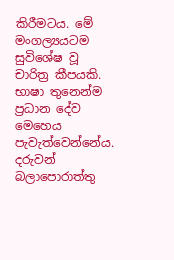කිරීමටය. මේ මංගල්‍යයටම සුවිශේෂ වූ චාරිත්‍ර කීපයකි. භාෂා තුනෙන්ම ප්‍රධාන දේව මෙහෙය පැවැත්වෙන්නේය. දරුවන් බලාපොරාත්තු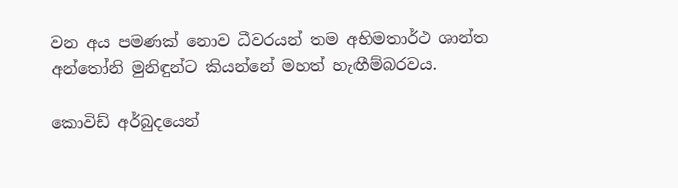වන අය පමණක් නොව ධීවරයන් තම අභිමතාර්ථ ශාන්ත අන්තෝනි මුනිඳුන්ට කියන්නේ මහත් හැඟීම්බරවය.

කොවිඩ් අර්බුදයෙන්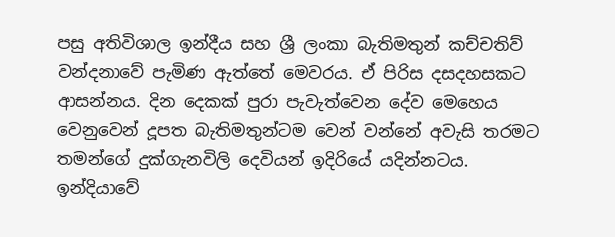පසු අතිවිශාල ඉන්දීය සහ ශ්‍රී ලංකා බැතිමතුන් කච්චතිව් වන්දනාවේ පැමිණ ඇත්තේ මෙවරය. ඒ පිරිස දසදහසකට ආසන්නය. දින දෙකක් පුරා පැවැත්වෙන දේව මෙහෙය වෙනුවෙන් දූපත බැතිමතුන්ටම වෙන් වන්නේ අවැසි තරමට තමන්ගේ දුක්ගැනවිලි දෙවියන් ඉදිරියේ යදින්නටය. ඉන්දියාවේ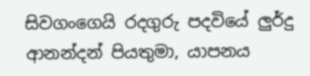සිවගංගෙයි රදගුරු පදවියේ ලුර්දු ආනන්දන් පියතුමා, යාපනය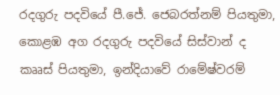රදගුරු පදවියේ පී.ජේ. ජෙබරත්නම් පියතුමා, කොළඹ අග රදගුරු පදවියේ සිස්වාන් ද කෲස් පියතුමා, ඉන්දියාවේ රාමේෂ්වරම්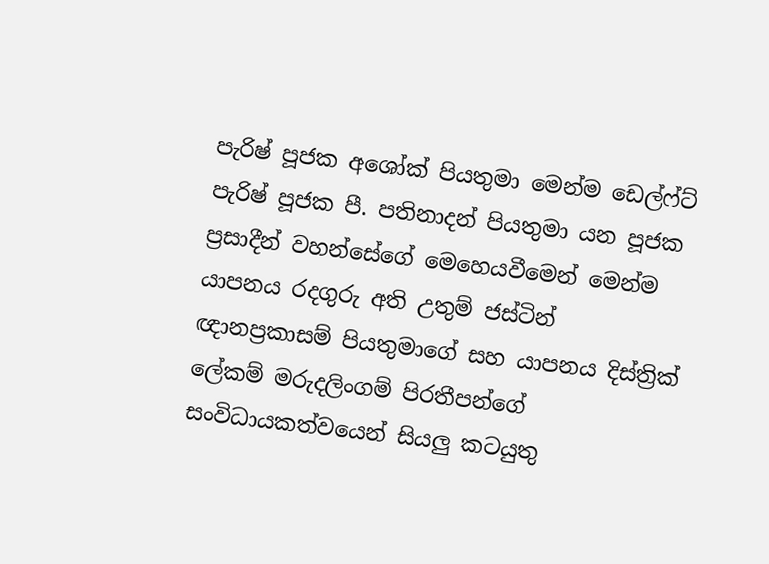පැරිෂ් පූජක අශෝක් පියතුමා මෙන්ම ඩෙල්ෆ්ට් පැරිෂ් පූජක පී. පතිනාදන් පියතුමා යන පූජක ප්‍රසාදීන් වහන්සේගේ මෙහෙයවීමෙන් මෙන්ම යාපනය රදගුරු අති උතුම් ජස්ටින් ඥානප්‍රකාසම් පියතුමාගේ සහ යාපනය දිස්ත්‍රික් ලේකම් මරුදලිංගම් පිරතීපන්ගේ සංවිධායකත්වයෙන් සියලු කටයුතු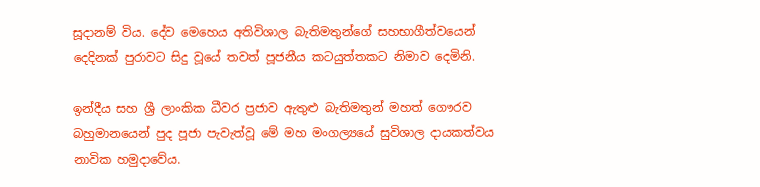සූදානම් විය. දේව මෙහෙය අතිවිශාල බැතිමතුන්ගේ සහභාගීත්වයෙන් දෙදිනක් පුරාවට සිදු වූයේ තවත් පූජනීය කටයුත්තකට නිමාව දෙමිනි.

ඉන්දීය සහ ශ්‍රී ලාංකික ධීවර ප්‍රජාව ඇතුළු බැතිමතුන් මහත් ගෞර‍ව‍ බහුමානයෙන් පුද පූජා පැවැත්වූ මේ මහ මංගල්‍යයේ සුවිශාල දායකත්වය නාවික හමුදාවේය.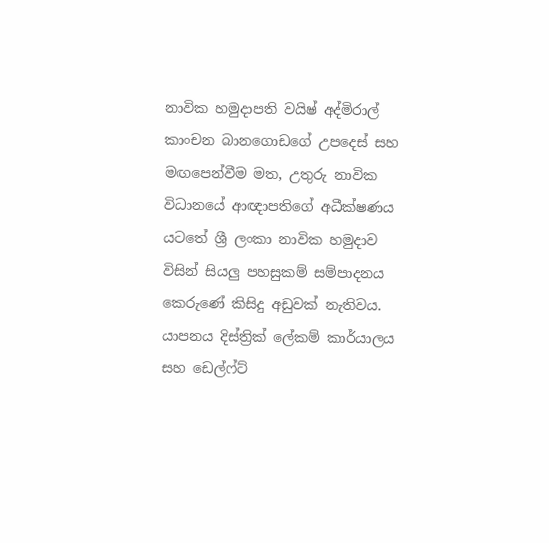නාවික හමුදාපති වයිෂ් අද්මිරාල් කාංචන බානගොඩගේ උපදෙස් සහ මඟපෙන්වීම මත, උතුරු නාවික විධානයේ ආඥාපතිගේ අධීක්ෂණය යටතේ ශ්‍රී ලංකා නාවික හමුදාව විසින් සියලු පහසුකම් සම්පාදනය කෙරුණේ කිසිදු අඩුවක් නැතිවය. යාපනය දිස්ත්‍රික් ලේකම් කාර්යාලය සහ ඩෙල්ෆ්ට්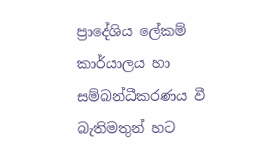ප්‍රාදේශිය ලේකම් කාර්යාලය හා සම්බන්ධීකරණය වී බැතිමතුන් හට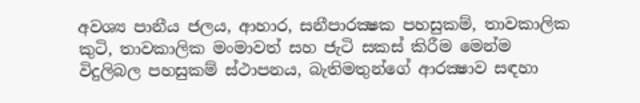අවශ්‍ය පානීය ජලය, ආහාර, සනීපාරක්‍ෂක පහසුකම්, තාවකාලික කුටි, තාවකාලික මංමාවත් සහ ජැටි සකස් කිරීම මෙන්ම විදුලිබල පහසුකම් ස්ථාපනය, බැතිමතුන්ගේ ආරක්‍ෂාව සඳහා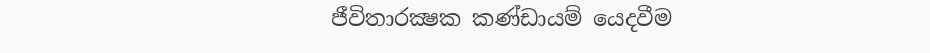ජීවිතාරක්‍ෂක කණ්ඩායම් යෙදවීම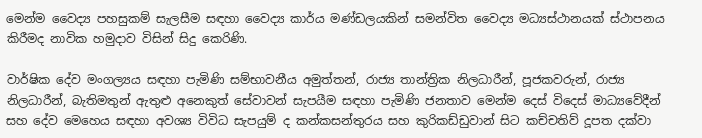මෙන්ම වෛද්‍ය පහසුකම් සැලසීම සඳහා වෛද්‍ය කාර්ය මණ්ඩලයකින් සමන්විත වෛද්‍ය මධ්‍යස්ථානයක් ස්ථාපනය කිරීමද නාවික හමුදාව විසින් සිදු කෙරිණි.

වාර්ෂික දේව මංගල්‍යය සඳහා පැමිණි සම්භාවනීය අමුත්තන්, රාජ්‍ය තාන්ත්‍රික නිලධාරීන්, පූජකවරුන්, රාජ්‍ය නිලධාරීන්, බැතිමතුන් ඇතුළු අනෙකුත් සේවාවන් සැපයීම සඳහා පැමිණි ජනතාව මෙන්ම දෙස් විදෙස් මාධ්‍යවේදීන් සහ දේව මෙහෙය සඳහා අවශ්‍ය විවිධ සැපයුම් ද කන්කසන්තුරය සහ කුරිකඩ්ඩුවාන් සිට කච්චතිව් දූපත දක්වා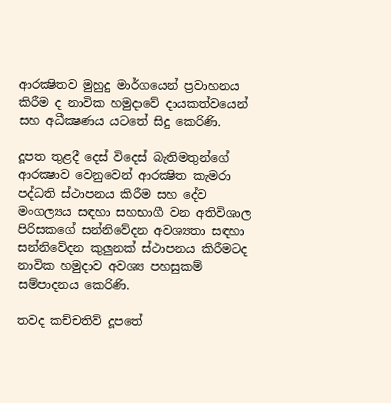ආරක්‍ෂිතව මුහුදු මාර්ගයෙන් ප්‍රවාහනය කිරීම ද නාවික හමුදාවේ දායකත්වයෙන් සහ අධීක්‍ෂණය යටතේ සිදු කෙරිණි.

දූපත තුළදී දෙස් විදෙස් බැතිමතුන්ගේ ආරක්‍ෂාව වෙනුවෙන් ආරක්‍ෂිත කැමරා පද්ධති ස්ථාපනය කිරීම සහ දේව මංගල්‍යය සඳහා සහභාගී වන අතිවිශාල පිරිසකගේ සන්නිවේදන අවශ්‍යතා සඳහා සන්නිවේදන කුලුනක් ස්ථාපනය කිරීමටද නාවික හමුදාව අවශ්‍ය පහසුකම් සම්පාදනය කෙරිණි.

තවද කච්චතිව් දූපතේ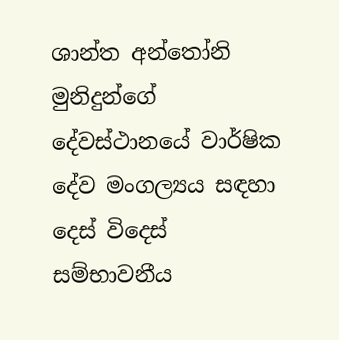ශාන්ත අන්තෝනි මුනිදුන්ගේ දේවස්ථානයේ වාර්ෂික දේව මංගල්‍යය සඳහා දෙස් විදෙස් සම්භාවනීය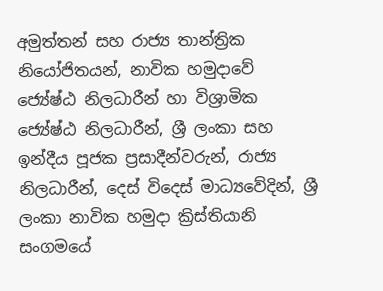අමුත්තන් සහ රාජ්‍ය තාන්ත්‍රික නියෝජිතයන්, නාවික හමුදාවේ ජ්‍යේෂ්ඨ නිලධාරීන් හා විශ්‍රාමික ජ්‍යේෂ්ඨ නිලධාරීන්, ශ්‍රී ලංකා සහ ඉන්දීය පූජක ප්‍රසාදීන්වරුන්, රාජ්‍ය නිලධාරීන්, දෙස් විදෙස් මාධ්‍යවේදින්, ශ්‍රී ලංකා නාවික හමුදා ක්‍රිස්තියානි සංගමයේ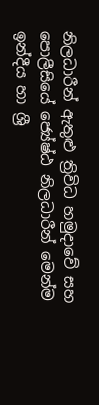නිලධාරීන් ඇතුළු ත්‍රිවිධ හමුදාවේ සහ පොලීසියේ ජ්‍යේෂ්ඨ නිලධාරීන් මෙන්ම ඉන්දීය හා ශ්‍රී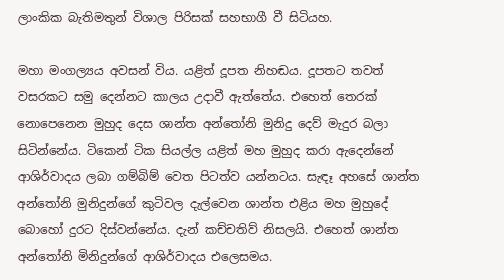ලාංකික බැතිමතුන් විශාල පිරිසක් සහභාගී වී සිටියහ.

මහා මංගල්‍යය අවසන් විය. යළිත් දූපත නිහඬය. දූපතට තවත් වසරකට සමු දෙන්නට කාලය උදාවී ඇත්තේය. එහෙත් තෙරක් නොපෙනෙන මුහුද දෙස ශාන්ත අන්තෝනි මුනිදු දෙව් මැදුර බලා සිටින්නේය. ටිකෙන් ටික සියල්ල යළිත් මහ මුහුද කරා ඇදෙන්නේ ආශිර්වාදය ලබා ගම්බිම් වෙත පිටත්ව යන්නටය. සැඳෑ අහසේ ශාන්ත අන්තෝනි මුනිදුන්ගේ කුටිවල දැල්වෙන ශාන්ත එළිය මහ මුහුදේ බොහෝ දුරට දිස්වන්නේය. දැන් කච්චතිව් නිසලයි. එහෙත් ශාන්ත අන්තෝනි මිනිදුන්ගේ ආශිර්වාදය එලෙසමය.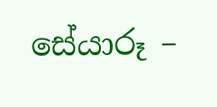සේයාරූ –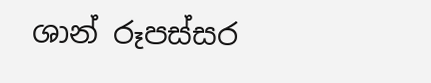ශාන් රූපස්සර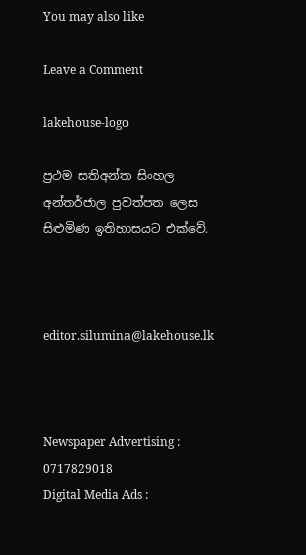You may also like

Leave a Comment

lakehouse-logo

ප්‍රථම සතිඅන්ත සිංහල අන්තර්ජාල පුවත්පත ලෙස සිළුමිණ ඉතිහාසයට එක්වේ.



editor.silumina@lakehouse.lk



Newspaper Advertising : 0717829018
Digital Media Ads :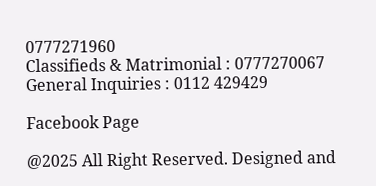0777271960
Classifieds & Matrimonial : 0777270067
General Inquiries : 0112 429429

Facebook Page

@2025 All Right Reserved. Designed and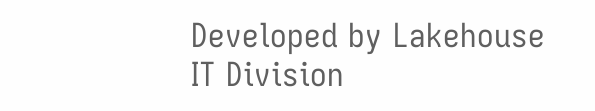Developed by Lakehouse IT Division